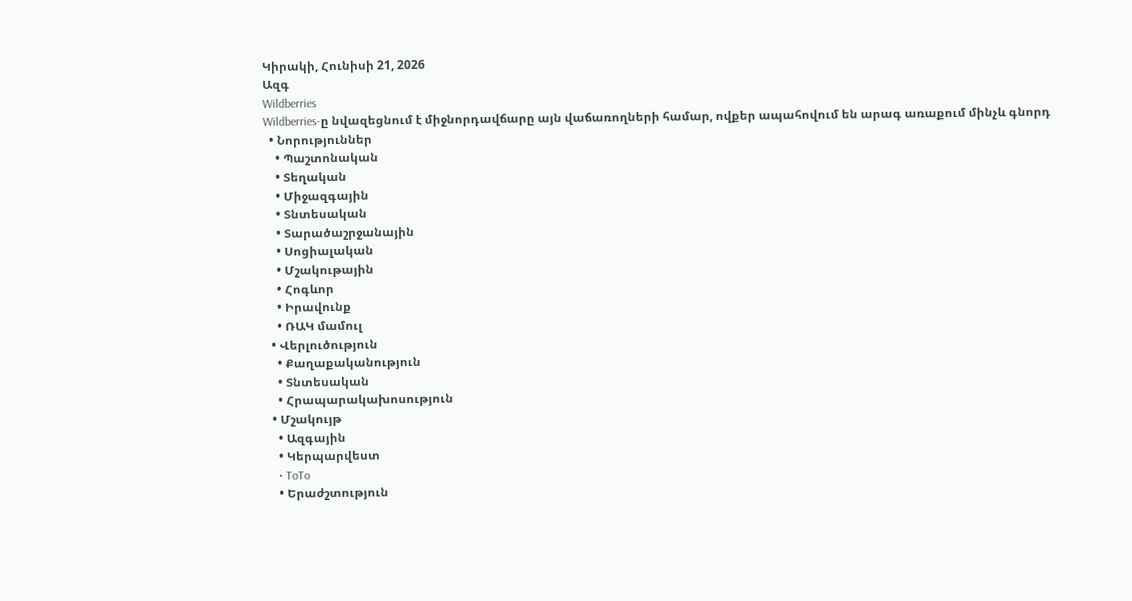Կիրակի, Հունիսի 21, 2026
Ազգ
Wildberries
Wildberries-ը նվազեցնում է միջնորդավճարը այն վաճառողների համար, ովքեր ապահովում են արագ առաքում մինչև գնորդ
  • Նորություններ
    • Պաշտոնական
    • Տեղական
    • Միջազգային
    • Տնտեսական
    • Տարածաշրջանային
    • Սոցիալական
    • Մշակութային
    • Հոգևոր
    • Իրավունք
    • ՌԱԿ մամուլ
  • Վերլուծություն
    • Քաղաքականություն
    • Տնտեսական
    • Հրապարակախոսություն
  • Մշակույթ
    • Ազգային
    • Կերպարվեստ
    • ToTo
    • Երաժշտություն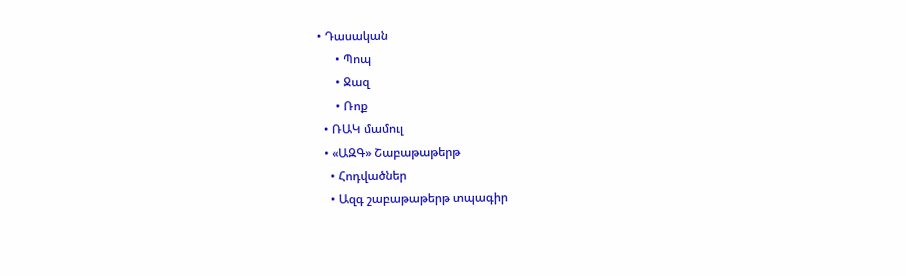• Դասական
      • Պոպ
      • Ջազ
      • Ռոք
  • ՌԱԿ մամուլ
  • «ԱԶԳ» Շաբաթաթերթ
    • Հոդվածներ
    • Ազգ շաբաթաթերթ տպագիր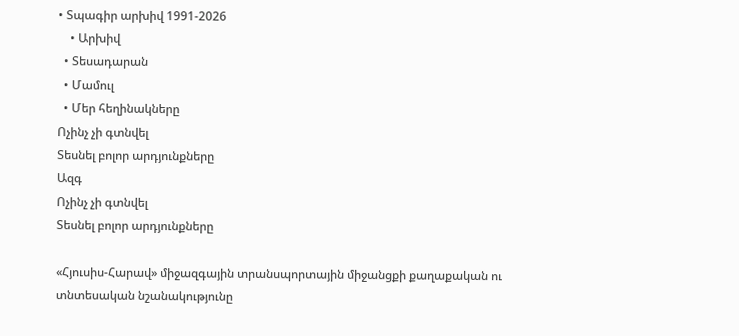• Տպագիր արխիվ 1991-2026
    • Արխիվ
  • Տեսադարան
  • Մամուլ
  • Մեր հեղինակները
Ոչինչ չի գտնվել
Տեսնել բոլոր արդյունքները
Ազգ
Ոչինչ չի գտնվել
Տեսնել բոլոր արդյունքները

«Հյուսիս-Հարավ» միջազգային տրանսպորտային միջանցքի քաղաքական ու տնտեսական նշանակությունը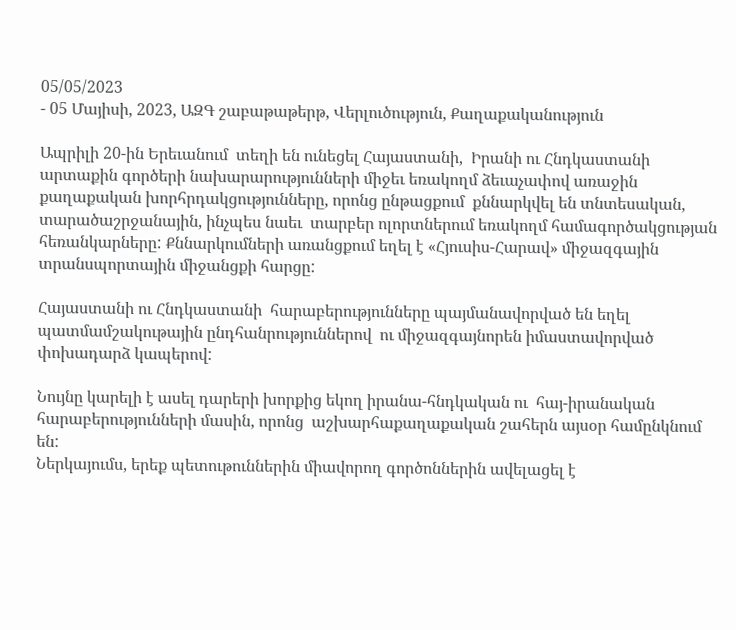05/05/2023
- 05 Մայիսի, 2023, ԱԶԳ շաբաթաթերթ, Վերլուծություն, Քաղաքականություն

Ապրիլի 20-ին Երեւանում  տեղի են ունեցել Հայաստանի,  Իրանի ու Հնդկաստանի արտաքին գործերի նախարարությունների միջեւ եռակողմ ձեւաչափով առաջին քաղաքական խորհրդակցությունները, որոնց ընթացքում  քննարկվել են տնտեսական, տարածաշրջանային, ինչպես նաեւ  տարբեր ոլորտներում եռակողմ համագործակցության հեռանկարները: Քննարկումների առանցքում եղել է «Հյուսիս-Հարավ» միջազգային տրանսպորտային միջանցքի հարցը:

Հայաստանի ու Հնդկաստանի  հարաբերությունները պայմանավորված են եղել պատմամշակութային ընդհանրություններով  ու միջազգայնորեն իմաստավորված  փոխադարձ կապերով:

Նույնը կարելի է ասել դարերի խորքից եկող իրանա-հնդկական ու  հայ-իրանական հարաբերությունների մասին, որոնց  աշխարհաքաղաքական շահերն այսօր համընկնում են:
Ներկայումս, երեք պետութուններին միավորող գործոններին ավելացել է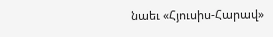նաեւ «Հյուսիս-Հարավ»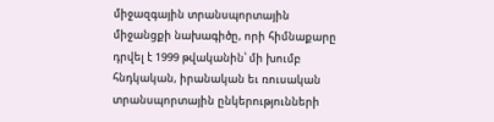միջազգային տրանսպորտային միջանցքի նախագիծը, որի հիմնաքարը դրվել է 1999 թվականին՝ մի խումբ հնդկական, իրանական եւ ռուսական տրանսպորտային ընկերությունների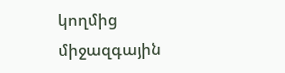կողմից  միջազգային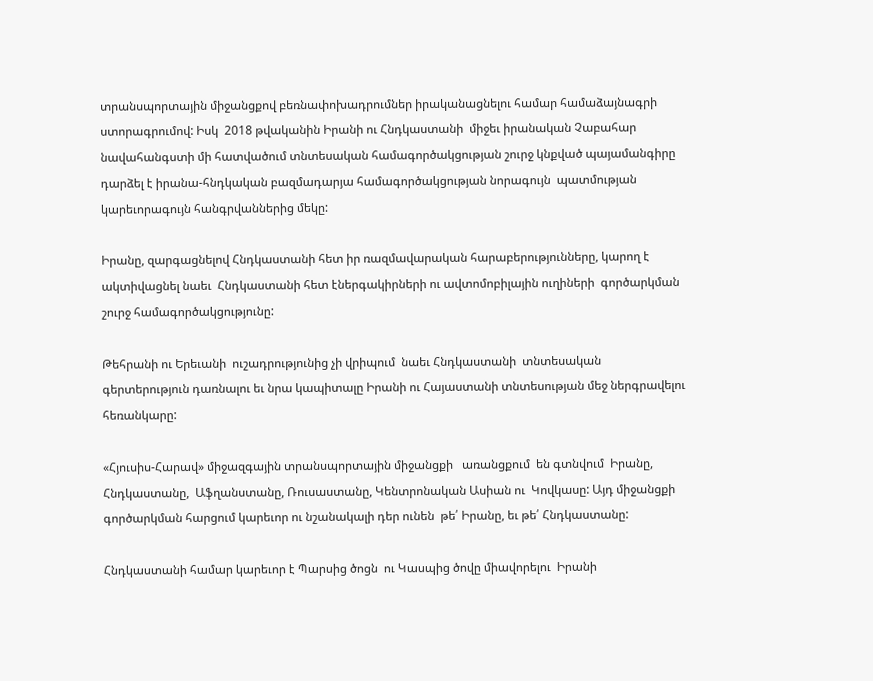տրանսպորտային միջանցքով բեռնափոխադրումներ իրականացնելու համար համաձայնագրի ստորագրումով: Իսկ  2018 թվականին Իրանի ու Հնդկաստանի  միջեւ իրանական Չաբահար նավահանգստի մի հատվածում տնտեսական համագործակցության շուրջ կնքված պայամանգիրը դարձել է իրանա-հնդկական բազմադարյա համագործակցության նորագույն  պատմության կարեւորագույն հանգրվաններից մեկը:

Իրանը, զարգացնելով Հնդկաստանի հետ իր ռազմավարական հարաբերությունները, կարող է ակտիվացնել նաեւ  Հնդկաստանի հետ էներգակիրների ու ավտոմոբիլային ուղիների  գործարկման շուրջ համագործակցությունը:

Թեհրանի ու Երեւանի  ուշադրությունից չի վրիպում  նաեւ Հնդկաստանի  տնտեսական գերտերություն դառնալու եւ նրա կապիտալը Իրանի ու Հայաստանի տնտեսության մեջ ներգրավելու հեռանկարը:

«Հյուսիս-Հարավ» միջազգային տրանսպորտային միջանցքի   առանցքում  են գտնվում  Իրանը,  Հնդկաստանը,  Աֆղանստանը, Ռուսաստանը, Կենտրոնական Ասիան ու  Կովկասը: Այդ միջանցքի գործարկման հարցում կարեւոր ու նշանակալի դեր ունեն  թե՛ Իրանը, եւ թե՛ Հնդկաստանը:

Հնդկաստանի համար կարեւոր է Պարսից ծոցն  ու Կասպից ծովը միավորելու  Իրանի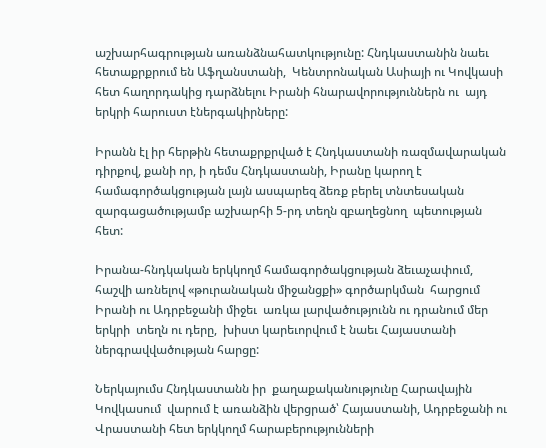աշխարհագրության առանձնահատկությունը: Հնդկաստանին նաեւ հետաքրքրում են Աֆղանստանի,  Կենտրոնական Ասիայի ու Կովկասի հետ հաղորդակից դարձնելու Իրանի հնարավորություններն ու  այդ երկրի հարուստ էներգակիրները:

Իրանն էլ իր հերթին հետաքրքրված է Հնդկաստանի ռազմավարական դիրքով, քանի որ, ի դեմս Հնդկաստանի, Իրանը կարող է համագործակցության լայն ասպարեզ ձեռք բերել տնտեսական զարգացածությամբ աշխարհի 5-րդ տեղն զբաղեցնող  պետության հետ:

Իրանա-հնդկական երկկողմ համագործակցության ձեւաչափում, հաշվի առնելով «թուրանական միջանցքի» գործարկման  հարցում  Իրանի ու Ադրբեջանի միջեւ  առկա լարվածությունն ու դրանում մեր երկրի  տեղն ու դերը,  խիստ կարեւորվում է նաեւ Հայաստանի ներգրավվածության հարցը:

Ներկայումս Հնդկաստանն իր  քաղաքականությունը Հարավային Կովկասում  վարում է առանձին վերցրած՝ Հայաստանի, Ադրբեջանի ու Վրաստանի հետ երկկողմ հարաբերությունների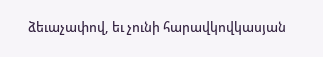ձեւաչափով, եւ չունի հարավկովկասյան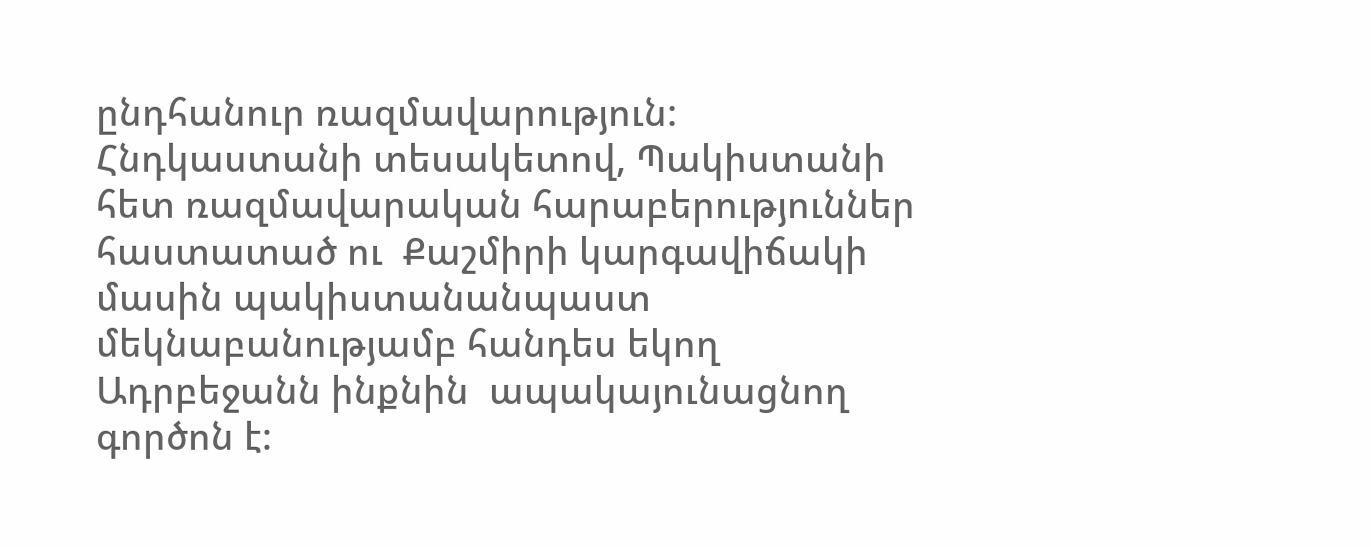ընդհանուր ռազմավարություն:
Հնդկաստանի տեսակետով, Պակիստանի հետ ռազմավարական հարաբերություններ հաստատած ու  Քաշմիրի կարգավիճակի մասին պակիստանանպաստ մեկնաբանությամբ հանդես եկող  Ադրբեջանն ինքնին  ապակայունացնող   գործոն է: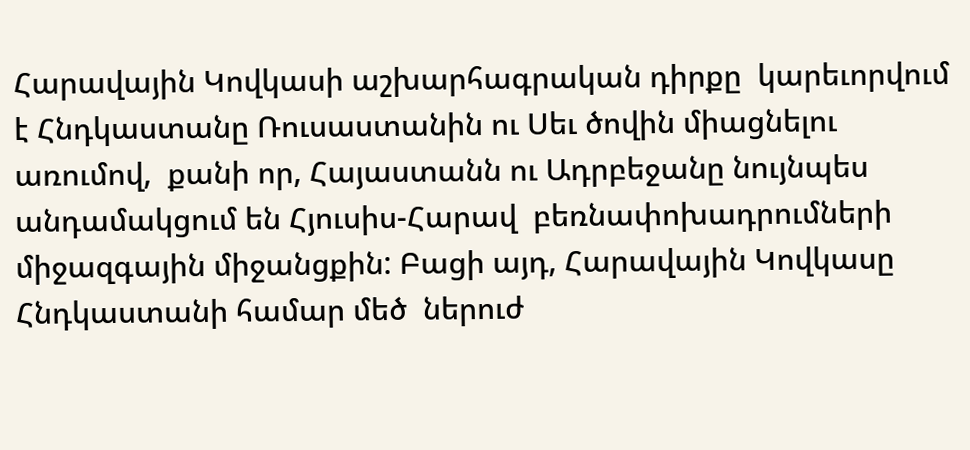Հարավային Կովկասի աշխարհագրական դիրքը  կարեւորվում է Հնդկաստանը Ռուսաստանին ու Սեւ ծովին միացնելու առումով,  քանի որ, Հայաստանն ու Ադրբեջանը նույնպես անդամակցում են Հյուսիս-Հարավ  բեռնափոխադրումների միջազգային միջանցքին: Բացի այդ, Հարավային Կովկասը Հնդկաստանի համար մեծ  ներուժ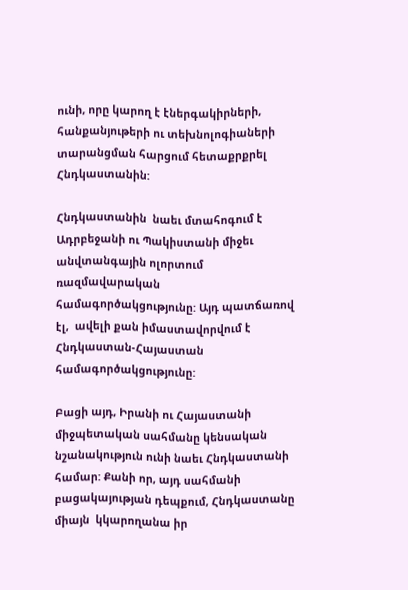ունի, որը կարող է էներգակիրների, հանքանյութերի ու տեխնոլոգիաների տարանցման հարցում հետաքրքրել Հնդկաստանին:

Հնդկաստանին  նաեւ մտահոգում է Ադրբեջանի ու Պակիստանի միջեւ  անվտանգային ոլորտում ռազմավարական համագործակցությունը: Այդ պատճառով էլ,  ավելի քան իմաստավորվում է Հնդկաստան-Հայաստան համագործակցությունը:

Բացի այդ, Իրանի ու Հայաստանի միջպետական սահմանը կենսական նշանակություն ունի նաեւ Հնդկաստանի համար: Քանի որ, այդ սահմանի բացակայության դեպքում, Հնդկաստանը միայն  կկարողանա իր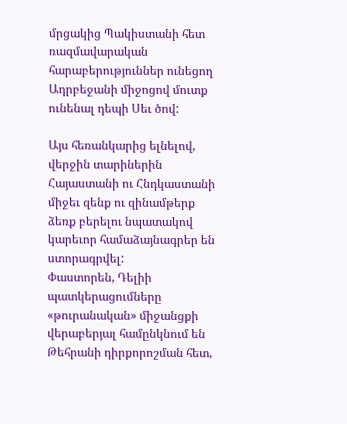մրցակից Պակիստանի հետ ռազմավարական հարաբերություններ ունեցող Ադրբեջանի միջոցով մուտք ունենալ դեպի Սեւ ծով:

Այս հեռանկարից ելնելով, վերջին տարիներին Հայաստանի ու Հնդկաստանի միջեւ զենք ու զինամթերք ձեռք բերելու նպատակով կարեւոր համաձայնագրեր են ստորագրվել:
Փաստորեն, Դելիի պատկերացումները  «թուրանական» միջանցքի վերաբերյալ համընկնում են Թեհրանի դիրքորոշման հետ,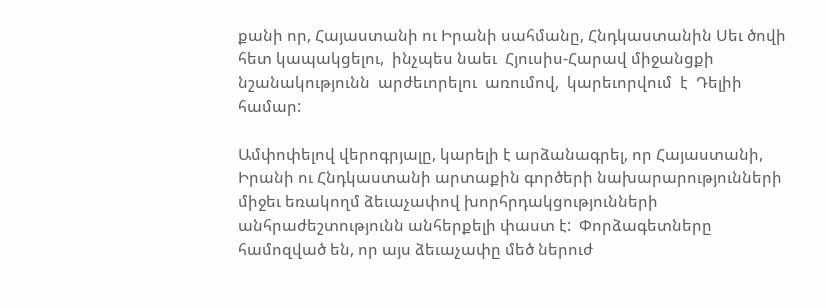քանի որ, Հայաստանի ու Իրանի սահմանը, Հնդկաստանին Սեւ ծովի հետ կապակցելու,  ինչպես նաեւ  Հյուսիս-Հարավ միջանցքի նշանակությունն  արժեւորելու  առումով,  կարեւորվում  է  Դելիի համար:

Ամփոփելով վերոգրյալը, կարելի է արձանագրել, որ Հայաստանի, Իրանի ու Հնդկաստանի արտաքին գործերի նախարարությունների միջեւ եռակողմ ձեւաչափով խորհրդակցությունների անհրաժեշտությունն անհերքելի փաստ է:  Փորձագետները համոզված են, որ այս ձեւաչափը մեծ ներուժ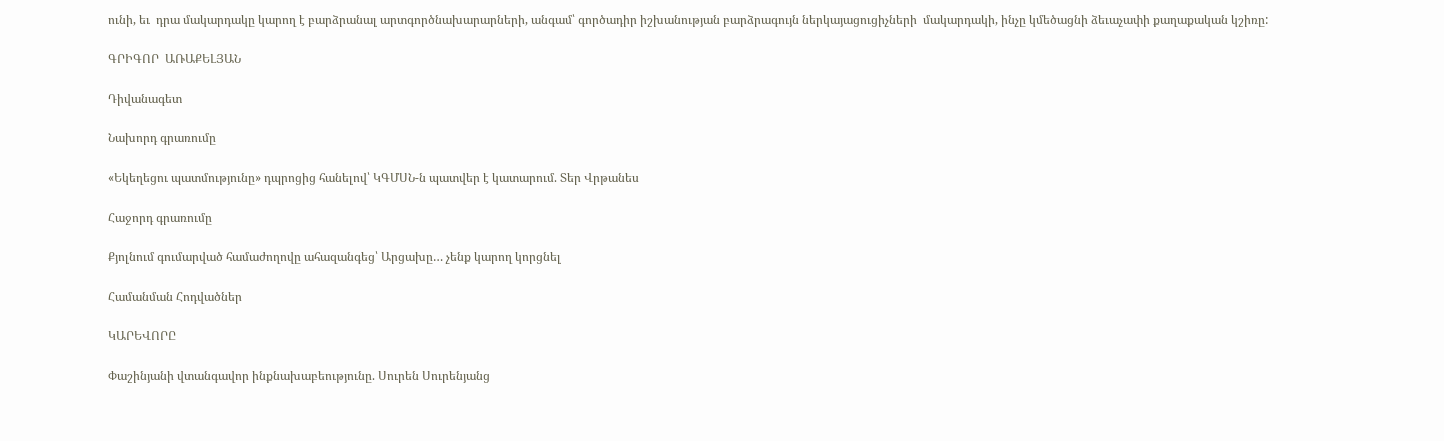ունի, եւ  դրա մակարդակը կարող է բարձրանալ արտգործնախարարների, անգամ՝ գործադիր իշխանության բարձրագույն ներկայացուցիչների  մակարդակի, ինչը կմեծացնի ձեւաչափի քաղաքական կշիռը:

ԳՐԻԳՈՐ  ԱՌԱՔԵԼՅԱՆ

Դիվանագետ

Նախորդ գրառումը

«Եկեղեցու պատմությունը» դպրոցից հանելով՝ ԿԳՄՍՆ-ն պատվեր է կատարում. Տեր Վրթանես

Հաջորդ գրառումը

Քյոլնում գումարված համաժողովը ահազանգեց՝ Արցախը… չենք կարող կորցնել

Համանման Հոդվածներ

ԿԱՐԵՎՈՐԸ

Փաշինյանի վտանգավոր ինքնախաբեությունը. Սուրեն Սուրենյանց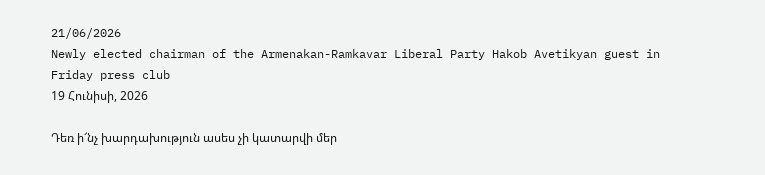21/06/2026
Newly elected chairman of the Armenakan-Ramkavar Liberal Party Hakob Avetikyan guest in Friday press club
19 Հունիսի, 2026

Դեռ ի՜նչ խարդախություն ասես չի կատարվի մեր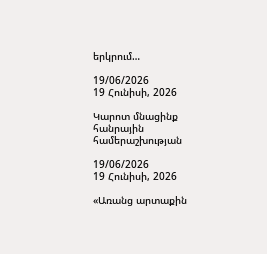երկրում…

19/06/2026
19 Հունիսի, 2026

Կարոտ մնացինք հանրային համերաշխության

19/06/2026
19 Հունիսի, 2026

«Առանց արտաքին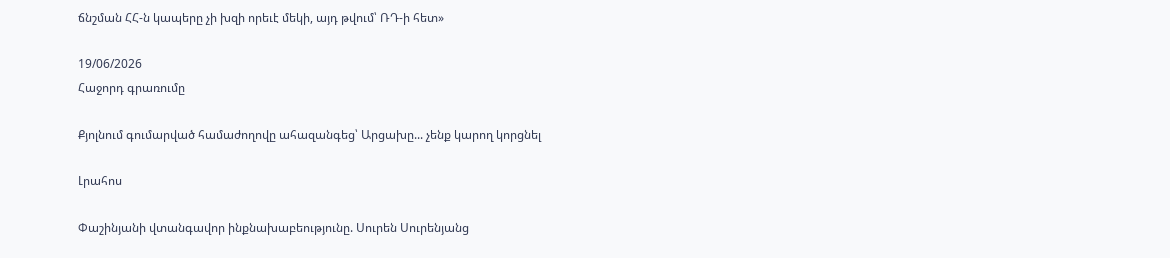ճնշման ՀՀ-ն կապերը չի խզի որեւէ մեկի, այդ թվում՝ ՌԴ-ի հետ»

19/06/2026
Հաջորդ գրառումը

Քյոլնում գումարված համաժողովը ահազանգեց՝ Արցախը... չենք կարող կորցնել

Լրահոս

Փաշինյանի վտանգավոր ինքնախաբեությունը. Սուրեն Սուրենյանց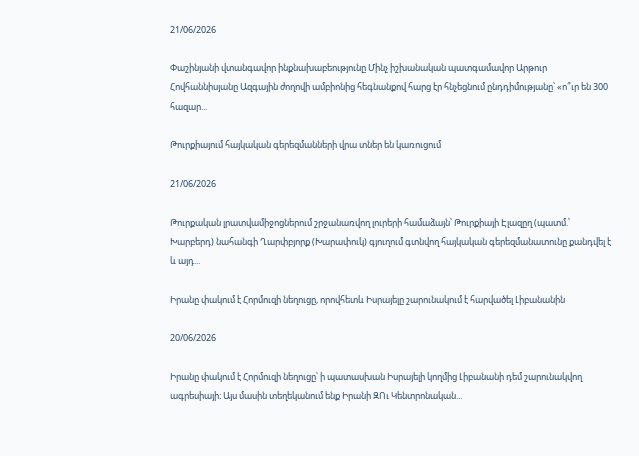21/06/2026

Փաշինյանի վտանգավոր ինքնախաբեությունը Մինչ իշխանական պատգամավոր Արթուր Հովհաննիսյանը Ազգային ժողովի ամբիոնից հեգնանքով հարց էր հնչեցնում ընդդիմությանը՝ «ո՞ւր են 300 հազար...

Թուրքիայում հայկական գերեզմանների վրա տներ են կառուցում

21/06/2026

Թուրքական լրատվամիջոցներում շրջանառվող լուրերի համաձայն՝ Թուրքիայի Էլազըղ (պատմ.՝ Խարբերդ) նահանգի Ղարփբյորք (Խարափուկ) գյուղում գտնվող հայկական գերեզմանատունը քանդվել է և այդ...

Իրանը փակում է Հորմուզի նեղուցը, որովհետև Իսրայելը շարունակում է հարվածել Լիբանանին

20/06/2026

Իրանը փակում է Հորմուզի նեղուցը՝ ի պատասխան Իսրայելի կողմից Լիբանանի դեմ շարունակվող ագրեսիայի։ Այս մասին տեղեկանում ենք Իրանի ԶՈւ Կենտրոնական...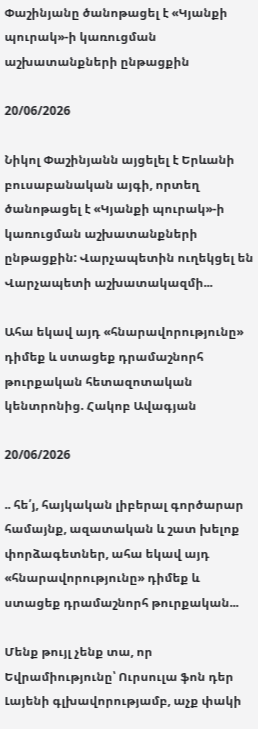Փաշինյանը ծանոթացել է «Կյանքի պուրակ»-ի կառուցման աշխատանքների ընթացքին

20/06/2026

Նիկոլ Փաշինյանն այցելել է Երևանի բուսաբանական այգի, որտեղ ծանոթացել է «Կյանքի պուրակ»-ի կառուցման աշխատանքների ընթացքին: Վարչապետին ուղեկցել են Վարչապետի աշխատակազմի...

Ահա եկավ այդ «հնարավորությունը» դիմեք և ստացեք դրամաշնորհ թուրքական հետազոտական կենտրոնից. Հակոբ Ավագյան

20/06/2026

.. հե՛յ, հայկական լիբերալ գործարար համայնք, ազատական և շատ խելոք փորձագետներ, ահա եկավ այդ «հնարավորությունը» դիմեք և ստացեք դրամաշնորհ թուրքական...

Մենք թույլ չենք տա, որ Եվրամիությունը՝ Ուրսուլա ֆոն դեր Լայենի գլխավորությամբ, աչք փակի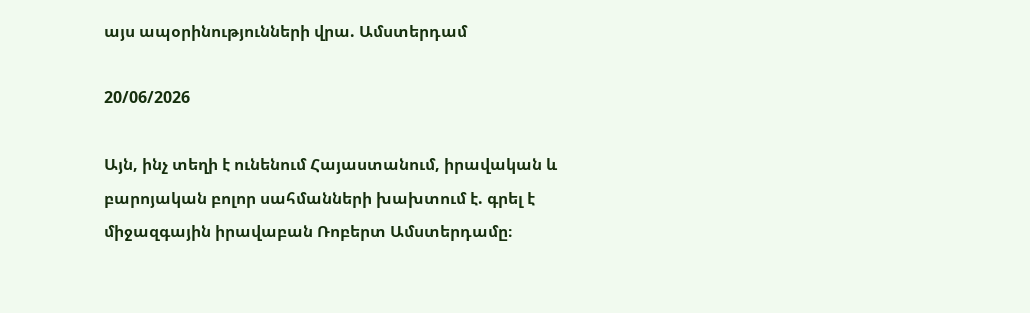այս ապօրինությունների վրա. Ամստերդամ

20/06/2026

Այն, ինչ տեղի է ունենում Հայաստանում, իրավական և բարոյական բոլոր սահմանների խախտում է. գրել է միջազգային իրավաբան Ռոբերտ Ամստերդամը։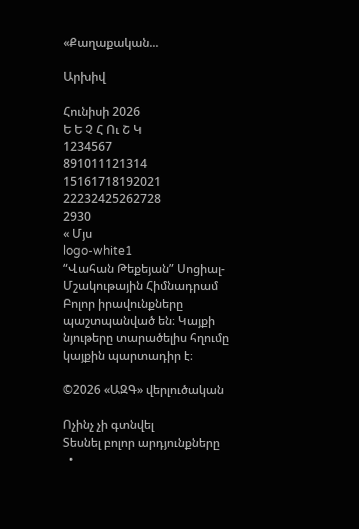«Քաղաքական...

Արխիվ

Հունիսի 2026
Ե Ե Չ Հ Ու Շ Կ
1234567
891011121314
15161718192021
22232425262728
2930
« Մյս
logo-white1
“Վահան Թեքեյան” Սոցիալ-Մշակութային Հիմնադրամ
Բոլոր իրավունքները պաշտպանված են։ Կայքի նյութերը տարածելիս հղումը կայքին պարտադիր է։

©2026 «ԱԶԳ» վերլուծական

Ոչինչ չի գտնվել
Տեսնել բոլոր արդյունքները
  •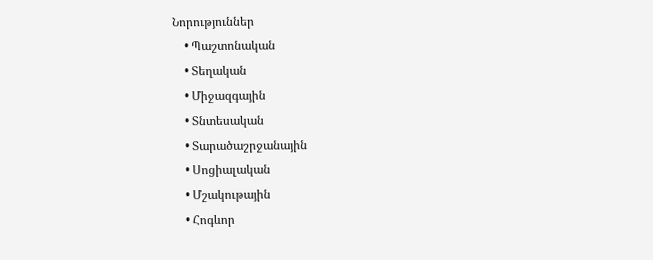Նորություններ
    • Պաշտոնական
    • Տեղական
    • Միջազգային
    • Տնտեսական
    • Տարածաշրջանային
    • Սոցիալական
    • Մշակութային
    • Հոգևոր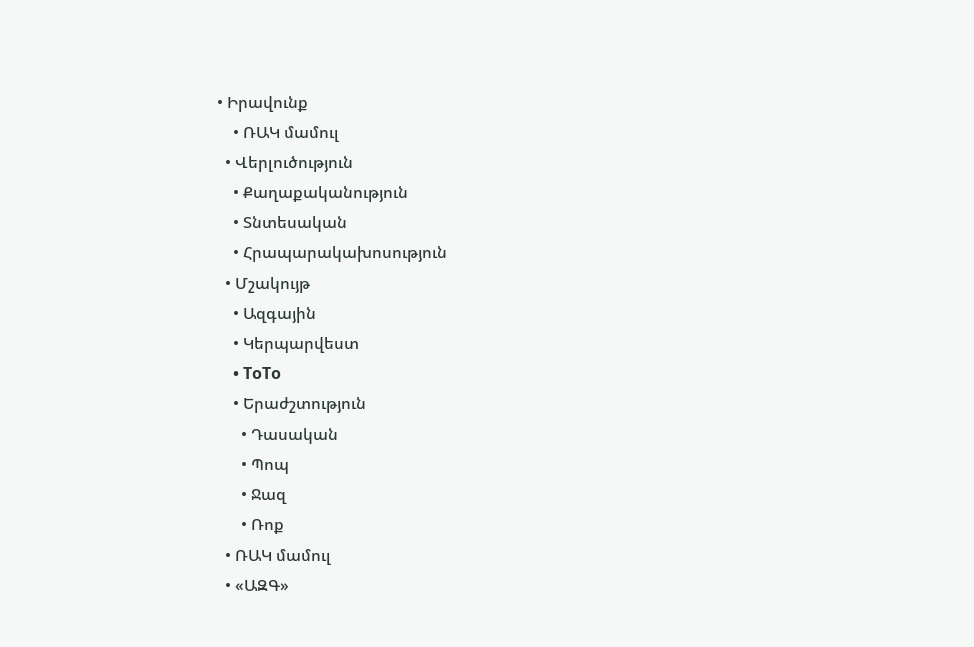• Իրավունք
    • ՌԱԿ մամուլ
  • Վերլուծություն
    • Քաղաքականություն
    • Տնտեսական
    • Հրապարակախոսություն
  • Մշակույթ
    • Ազգային
    • Կերպարվեստ
    • ToTo
    • Երաժշտություն
      • Դասական
      • Պոպ
      • Ջազ
      • Ռոք
  • ՌԱԿ մամուլ
  • «ԱԶԳ»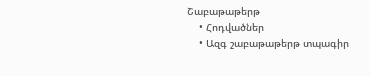Շաբաթաթերթ
    • Հոդվածներ
    • Ազգ շաբաթաթերթ տպագիր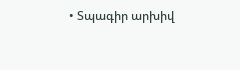• Տպագիր արխիվ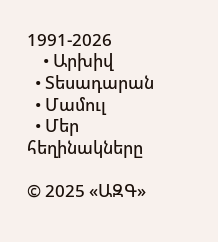1991-2026
    • Արխիվ
  • Տեսադարան
  • Մամուլ
  • Մեր հեղինակները

© 2025 «ԱԶԳ»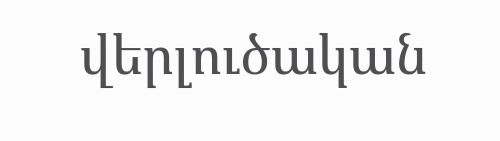վերլուծական